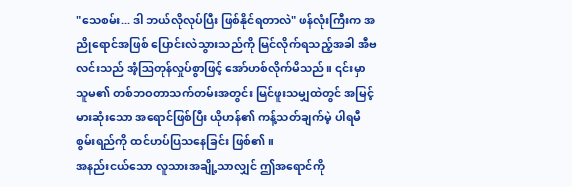"သေစမ်း... ဒါ ဘယ်လိုလုပ်ပြီး ဖြစ်နိုင်ရတာလဲ" ဖန်လုံးကြီးက အညိုရောင်အဖြစ် ပြောင်းလဲသွားသည်ကို မြင်လိုက်ရသည့်အခါ အီဗလင်းသည် အံ့ဩတုန်လှုပ်စွာဖြင့် အော်ဟစ်လိုက်မိသည်။ ၎င်းမှာ သူမ၏ တစ်ဘဝတာသက်တမ်းအတွင်း မြင်ဖူးသမျှထဲတွင် အမြင့်မားဆုံးသော အရောင်ဖြစ်ပြီး ယိုဟန်၏ ကန့်သတ်ချက်မဲ့ ပါရမီစွမ်းရည်ကို ထင်ဟပ်ပြသနေခြင်း ဖြစ်၏။
အနည်းငယ်သော လူသားအချို့သာလျှင် ဤအရောင်ကို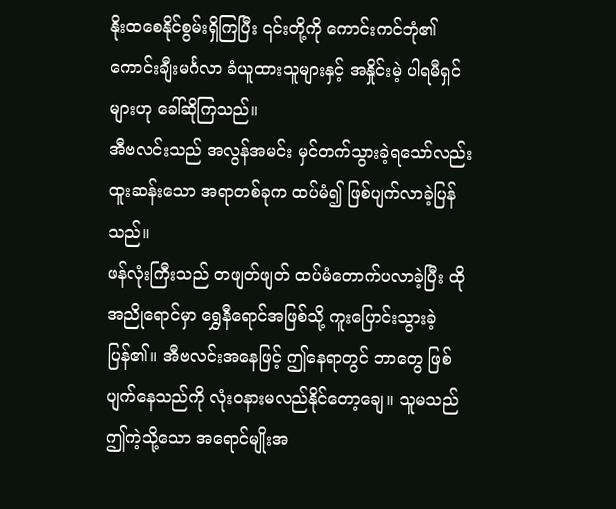နိုးထစေနိုင်စွမ်းရှိကြပြီး ၎င်းတို့ကို ကောင်းကင်ဘုံ၏ ကောင်းချီးမင်္ဂလာ ခံယူထားသူများနှင့် အနှိုင်းမဲ့ ပါရမီရှင်များဟု ခေါ်ဆိုကြသည်။
အီဗလင်းသည် အလွန်အမင်း မှင်တက်သွားခဲ့ရသော်လည်း ထူးဆန်းသော အရာတစ်ခုက ထပ်မံ၍ ဖြစ်ပျက်လာခဲ့ပြန်သည်။
ဖန်လုံးကြီးသည် တဖျတ်ဖျတ် ထပ်မံတောက်ပလာခဲ့ပြီး ထိုအညိုရောင်မှာ ရွှေနီရောင်အဖြစ်သို့ ကူးပြောင်းသွားခဲ့ပြန်၏။ အီဗလင်းအနေဖြင့် ဤနေရာတွင် ဘာတွေ ဖြစ်ပျက်နေသည်ကို လုံးဝနားမလည်နိုင်တော့ချေ။ သူမသည် ဤကဲ့သို့သော အရောင်မျိုးအ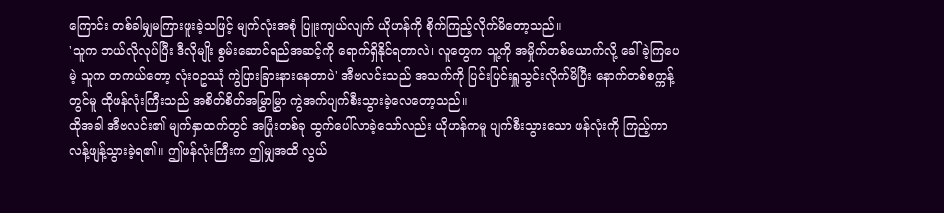ကြောင်း တစ်ခါမျှမကြားဖူးခဲ့သဖြင့် မျက်လုံးအစုံ ပြူးကျယ်လျက် ယိုဟန်ကို စိုက်ကြည့်လိုက်မိတော့သည်။
'သူက ဘယ်လိုလုပ်ပြီး ဒီလိုမျိုး စွမ်းဆောင်ရည်အဆင့်ကို ရောက်ရှိနိုင်ရတာလဲ၊ လူတွေက သူ့ကို အမှိုက်တစ်ယောက်လို့ ခေါ်ခဲ့ကြပေမဲ့ သူက တကယ်တော့ လုံးဝဥဿုံ ကွဲပြားခြားနားနေတာပဲ' အီဗလင်းသည် အသက်ကို ပြင်းပြင်းရှူသွင်းလိုက်မိပြီး နောက်တစ်စက္ကန့်တွင်မူ ထိုဖန်လုံးကြီးသည် အစိတ်စိတ်အမြွှာမြွှာ ကွဲအက်ပျက်စီးသွားခဲ့လေတော့သည်။
ထိုအခါ အီဗလင်း၏ မျက်နှာထက်တွင် အပြုံးတစ်ခု ထွက်ပေါ်လာခဲ့သော်လည်း ယိုဟန်ကမူ ပျက်စီးသွားသော ဖန်လုံးကို ကြည့်ကာ လန့်ဖျန့်သွားခဲ့ရ၏။ ဤဖန်လုံးကြီးက ဤမျှအထိ လွယ်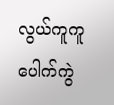လွယ်ကူကူ ပေါက်ကွဲ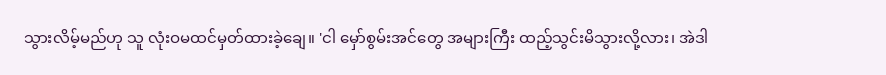သွားလိမ့်မည်ဟု သူ လုံးဝမထင်မှတ်ထားခဲ့ချေ။ 'ငါ မှော်စွမ်းအင်တွေ အများကြီး ထည့်သွင်းမိသွားလို့လား၊ အဲဒါ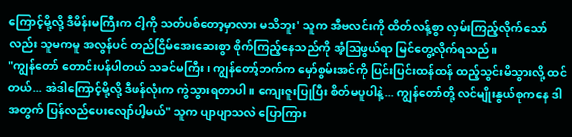ကြောင့်မို့လို့ ဒီမိန်းမကြီးက ငါ့ကို သတ်ပစ်တော့မှာလား မသိဘူး' သူက အီဗလင်းကို ထိတ်လန့်စွာ လှမ်းကြည့်လိုက်သော်လည်း သူမကမူ အလွန်ပင် တည်ငြိမ်အေးဆေးစွာ စိုက်ကြည့်နေသည်ကို အံ့ဩဖွယ်ရာ မြင်တွေ့လိုက်ရသည်။
"ကျွန်တော် တောင်းပန်ပါတယ် သခင်မကြီး၊ ကျွန်တော့်ဘက်က မှော်စွမ်းအင်ကို ပြင်းပြင်းထန်ထန် ထည့်သွင်းမိသွားလို့ ထင်တယ်... အဲဒါကြောင့်မို့လို့ ဒီဖန်လုံးက ကွဲသွားရတာပါ။ ကျေးဇူးပြုပြီး စိတ်မပူပါနဲ့... ကျွန်တော်တို့ လင်မျိုးနွယ်စုကနေ ဒါအတွက် ပြန်လည်ပေးလျော်ပါ့မယ်" သူက ပျာပျာသလဲ ပြောကြား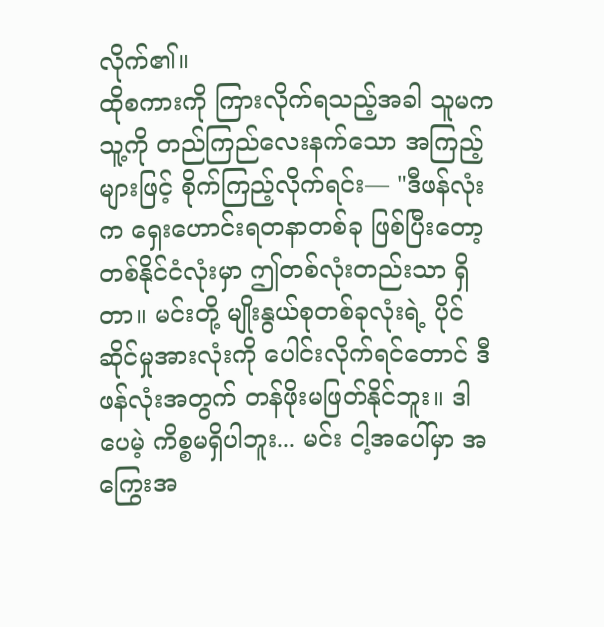လိုက်၏။
ထိုစကားကို ကြားလိုက်ရသည့်အခါ သူမက သူ့ကို တည်ကြည်လေးနက်သော အကြည့်များဖြင့် စိုက်ကြည့်လိုက်ရင်း— "ဒီဖန်လုံးက ရှေးဟောင်းရတနာတစ်ခု ဖြစ်ပြီးတော့ တစ်နိုင်ငံလုံးမှာ ဤတစ်လုံးတည်းသာ ရှိတာ။ မင်းတို့ မျိုးနွယ်စုတစ်ခုလုံးရဲ့ ပိုင်ဆိုင်မှုအားလုံးကို ပေါင်းလိုက်ရင်တောင် ဒီဖန်လုံးအတွက် တန်ဖိုးမဖြတ်နိုင်ဘူး။ ဒါပေမဲ့ ကိစ္စမရှိပါဘူး... မင်း ငါ့အပေါ်မှာ အကြွေးအ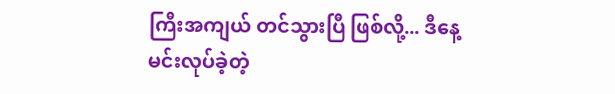ကြီးအကျယ် တင်သွားပြီ ဖြစ်လို့... ဒီနေ့ မင်းလုပ်ခဲ့တဲ့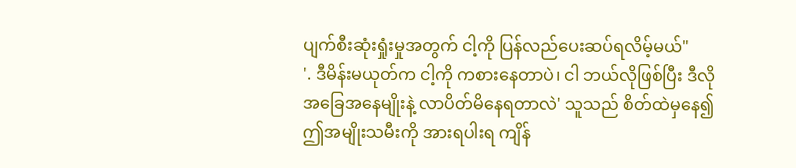ပျက်စီးဆုံးရှုံးမှုအတွက် ငါ့ကို ပြန်လည်ပေးဆပ်ရလိမ့်မယ်"
'. ဒီမိန်းမယုတ်က ငါ့ကို ကစားနေတာပဲ၊ ငါ ဘယ်လိုဖြစ်ပြီး ဒီလိုအခြေအနေမျိုးနဲ့ လာပိတ်မိနေရတာလဲ' သူသည် စိတ်ထဲမှနေ၍ ဤအမျိုးသမီးကို အားရပါးရ ကျိန်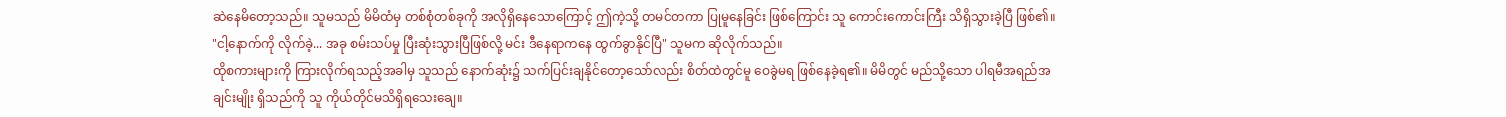ဆဲနေမိတော့သည်။ သူမသည် မိမိထံမှ တစ်စုံတစ်ခုကို အလိုရှိနေသောကြောင့် ဤကဲ့သို့ တမင်တကာ ပြုမူနေခြင်း ဖြစ်ကြောင်း သူ ကောင်းကောင်းကြီး သိရှိသွားခဲ့ပြီ ဖြစ်၏။
"ငါ့နောက်ကို လိုက်ခဲ့... အခု စမ်းသပ်မှု ပြီးဆုံးသွားပြီဖြစ်လို့ မင်း ဒီနေရာကနေ ထွက်ခွာနိုင်ပြီ" သူမက ဆိုလိုက်သည်။
ထိုစကားများကို ကြားလိုက်ရသည့်အခါမှ သူသည် နောက်ဆုံး၌ သက်ပြင်းချနိုင်တော့သော်လည်း စိတ်ထဲတွင်မူ ဝေခွဲမရ ဖြစ်နေခဲ့ရ၏။ မိမိတွင် မည်သို့သော ပါရမီအရည်အချင်းမျိုး ရှိသည်ကို သူ ကိုယ်တိုင်မသိရှိရသေးချေ။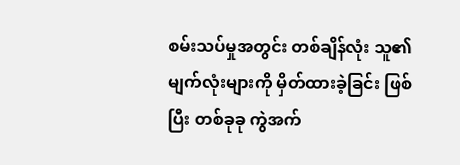စမ်းသပ်မှုအတွင်း တစ်ချိန်လုံး သူ၏ မျက်လုံးများကို မှိတ်ထားခဲ့ခြင်း ဖြစ်ပြီး တစ်ခုခု ကွဲအက်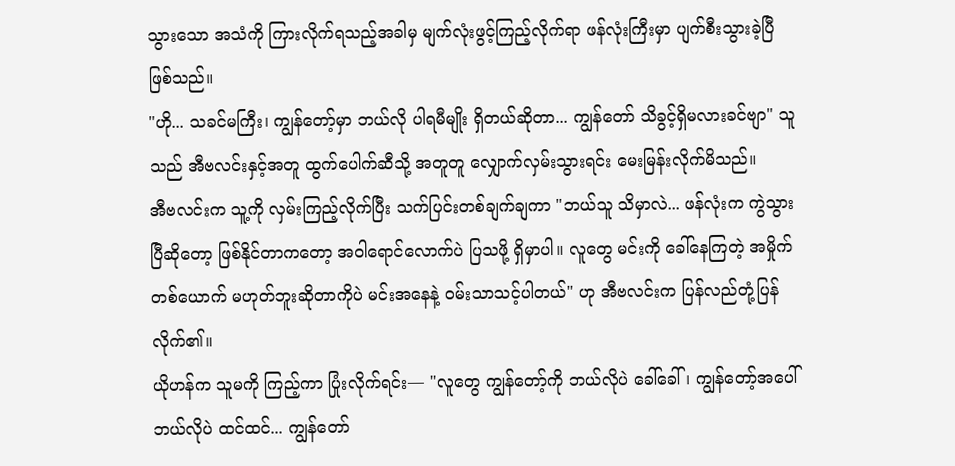သွားသော အသံကို ကြားလိုက်ရသည့်အခါမှ မျက်လုံးဖွင့်ကြည့်လိုက်ရာ ဖန်လုံးကြီးမှာ ပျက်စီးသွားခဲ့ပြီ ဖြစ်သည်။
"ဟို... သခင်မကြီး၊ ကျွန်တော့်မှာ ဘယ်လို ပါရမီမျိုး ရှိတယ်ဆိုတာ... ကျွန်တော် သိခွင့်ရှိမလားခင်ဗျာ" သူသည် အီဗလင်းနှင့်အတူ ထွက်ပေါက်ဆီသို့ အတူတူ လျှောက်လှမ်းသွားရင်း မေးမြန်းလိုက်မိသည်။
အီဗလင်းက သူ့ကို လှမ်းကြည့်လိုက်ပြီး သက်ပြင်းတစ်ချက်ချကာ "ဘယ်သူ သိမှာလဲ... ဖန်လုံးက ကွဲသွားပြီဆိုတော့ ဖြစ်နိုင်တာကတော့ အဝါရောင်လောက်ပဲ ပြသဖို့ ရှိမှာပါ။ လူတွေ မင်းကို ခေါ်နေကြတဲ့ အမှိုက်တစ်ယောက် မဟုတ်ဘူးဆိုတာကိုပဲ မင်းအနေနဲ့ ဝမ်းသာသင့်ပါတယ်" ဟု အီဗလင်းက ပြန်လည်တုံ့ပြန်လိုက်၏။
ယိုဟန်က သူမကို ကြည့်ကာ ပြုံးလိုက်ရင်း— "လူတွေ ကျွန်တော့်ကို ဘယ်လိုပဲ ခေါ်ခေါ်၊ ကျွန်တော့်အပေါ် ဘယ်လိုပဲ ထင်ထင်... ကျွန်တော်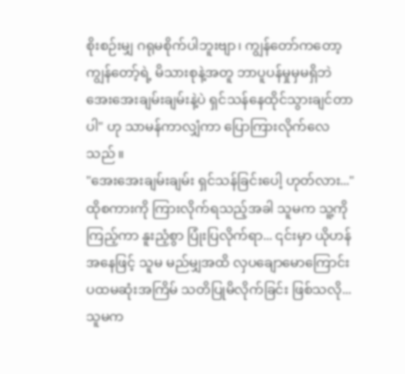စိုးစဉ်းမျှ ဂရုမစိုက်ပါဘူးဗျာ၊ ကျွန်တော်ကတော့ ကျွန်တော့်ရဲ့ မိသားစုနဲ့အတူ ဘာပူပန်မှုမှမရှိဘဲ အေးအေးချမ်းချမ်းနဲ့ပဲ ရှင်သန်နေထိုင်သွားချင်တာပါ" ဟု သာမန်ကာလျှံကာ ပြောကြားလိုက်လေသည်။
"အေးအေးချမ်းချမ်း ရှင်သန်ခြင်းပေါ့ ဟုတ်လား..." ထိုစကားကို ကြားလိုက်ရသည့်အခါ သူမက သူ့ကို ကြည့်ကာ နူးညံ့စွာ ပြုံးပြလိုက်ရာ... ၎င်းမှာ ယိုဟန်အနေဖြင့် သူမ မည်မျှအထိ လှပချောမောကြောင်း ပထမဆုံးအကြိမ် သတိပြုမိလိုက်ခြင်း ဖြစ်သလို... သူမက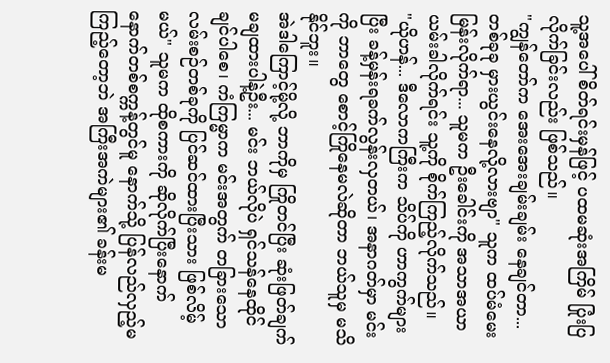သူ့အပေါ် စိတ်ရင်းမှန်ဖြင့် ပထမဆုံးအကြိမ် ပြုံးပြလိုက်ခြင်းလည်း ဖြစ်သည်။
"ကျွန်တော်က အေးအေးချမ်းချမ်း နေချင်တာ... တစ်ခုခု မှားယွင်းနေလို့လားဗျာ" သူက ထပ်မံမေးမြန်းလိုက်ရာ... သူမက ဦးခေါင်းကို အသာအယာ ယမ်းခါလိုက်ရင်း သူ့ကို စိုက်ကြည့်လိုက်သည်။
"ယိုဟန်... ဒီလောကကြီးက သိပ်ကို ဟာကွက်များပြီး ခန့်မှန်းရခက်လွန်းလှတယ်၊ အနာဂတ်မှာ မင်းကို ဘာတွေ စောင့်ကြိုနေမလဲဆိုတာ ဘယ်သူမှ မသိနိုင်ဘူး။
အဲဒါကြောင့်မို့လို့ ဘာကိုမှ ကြိုတင်ပြီး ဆုံးဖြတ်ချက်မချထားပါနဲ့ဦး... မင်း ဘယ်လိုပဲ ရှင်သန်နေထိုင်ချင်ပါစေ၊ ကံကြမ္မာက မင်းအတွက် တခြားသော လမ်းစဉ်တစ်ခုကို ပြင်ဆင်ထားပြီးသား ဖြစ်လိမ့်မယ်" သူမက ထိုစကားကို ဆိုလိုက်ပြီးနောက် နောက်တစ်စက္ကန့်တွင်မူ နောက်သို့ ပြန်လည်လှည့်မကြည့်တော့ဘဲ အကြီးအကဲများ၏ ခန်းမ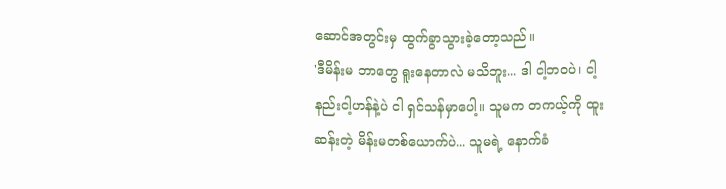ဆောင်အတွင်းမှ ထွက်ခွာသွားခဲ့တော့သည်။
'ဒီမိန်းမ ဘာတွေ ရူးနေတာလဲ မသိဘူး... ဒါ ငါ့ဘဝပဲ၊ ငါ့နည်းငါ့ဟန်နဲ့ပဲ ငါ ရှင်သန်မှာပေါ့။ သူမက တကယ့်ကို ထူးဆန်းတဲ့ မိန်းမတစ်ယောက်ပဲ... သူမရဲ့ နောက်ခံ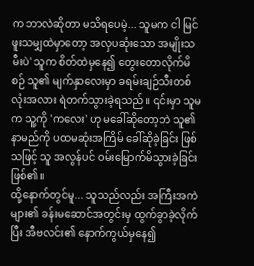က ဘာလဲဆိုတာ မသိရပေမဲ့... သူမက ငါ မြင်ဖူးသမျှထဲမှာတော့ အလှပဆုံးသော အမျိုးသမီးပဲ' သူက စိတ်ထဲမှနေ၍ တွေးတောလိုက်မိစဉ် သူ၏ မျက်နှာလေးမှာ ခရမ်းချဉ်သီးတစ်လုံးအလား ရဲတက်သွားခဲ့ရသည်။ ၎င်းမှာ သူမက သူ့ကို 'ကလေး' ဟု မခေါ်ဆိုတော့ဘဲ သူ၏ နာမည်ကို ပထမဆုံးအကြိမ် ခေါ်ဆိုခဲ့ခြင်း ဖြစ်သဖြင့် သူ အလွန်ပင် ဝမ်းမြောက်မိသွားခဲ့ခြင်း ဖြစ်၏။
ထို့နောက်တွင်မူ... သူသည်လည်း အကြီးအကဲများ၏ ခန်းမဆောင်အတွင်းမှ ထွက်ခွာခဲ့လိုက်ပြီး အီဗလင်း၏ နောက်ကွယ်မှနေ၍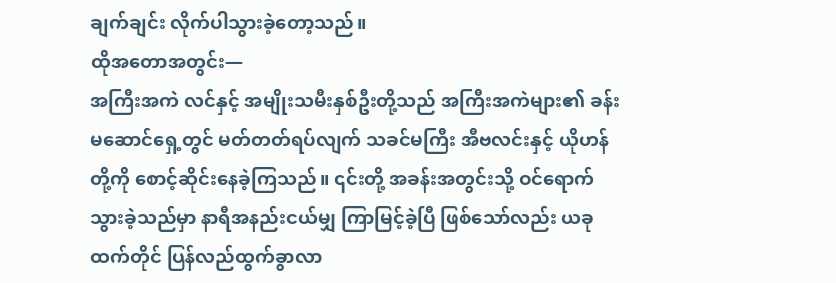ချက်ချင်း လိုက်ပါသွားခဲ့တော့သည်။
ထိုအတောအတွင်း—
အကြီးအကဲ လင်နှင့် အမျိုးသမီးနှစ်ဦးတို့သည် အကြီးအကဲများ၏ ခန်းမဆောင်ရှေ့တွင် မတ်တတ်ရပ်လျက် သခင်မကြီး အီဗလင်းနှင့် ယိုဟန်တို့ကို စောင့်ဆိုင်းနေခဲ့ကြသည်။ ၎င်းတို့ အခန်းအတွင်းသို့ ဝင်ရောက်သွားခဲ့သည်မှာ နာရီအနည်းငယ်မျှ ကြာမြင့်ခဲ့ပြီ ဖြစ်သော်လည်း ယခုထက်တိုင် ပြန်လည်ထွက်ခွာလာ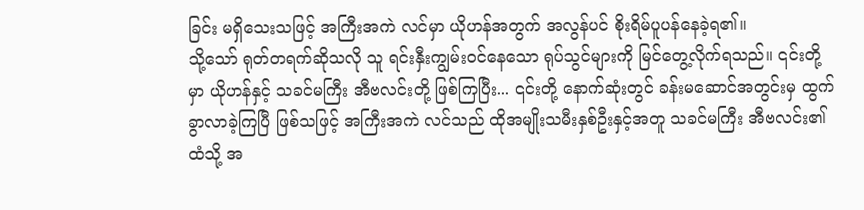ခြင်း မရှိသေးသဖြင့် အကြီးအကဲ လင်မှာ ယိုဟန်အတွက် အလွန်ပင် စိုးရိမ်ပူပန်နေခဲ့ရ၏။
သို့သော် ရုတ်တရက်ဆိုသလို သူ ရင်းနှီးကျွမ်းဝင်နေသော ရုပ်သွင်များကို မြင်တွေ့လိုက်ရသည်။ ၎င်းတို့မှာ ယိုဟန်နှင့် သခင်မကြီး အီဗလင်းတို့ ဖြစ်ကြပြီး... ၎င်းတို့ နောက်ဆုံးတွင် ခန်းမဆောင်အတွင်းမှ ထွက်ခွာလာခဲ့ကြပြီ ဖြစ်သဖြင့် အကြီးအကဲ လင်သည် ထိုအမျိုးသမီးနှစ်ဦးနှင့်အတူ သခင်မကြီး အီဗလင်း၏ထံသို့ အ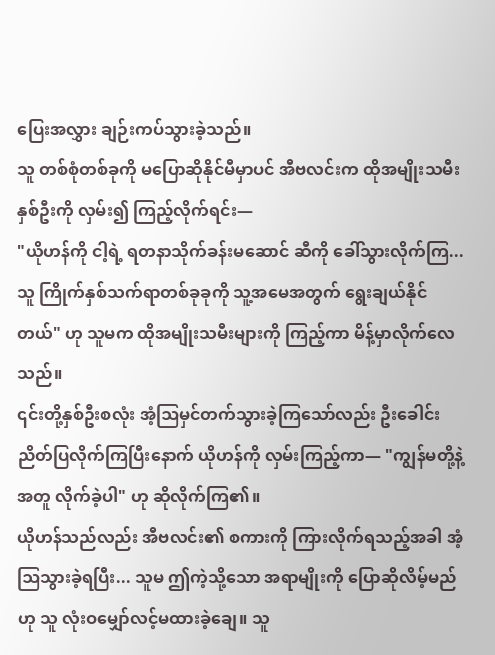ပြေးအလွှား ချဉ်းကပ်သွားခဲ့သည်။
သူ တစ်စုံတစ်ခုကို မပြောဆိုနိုင်မီမှာပင် အီဗလင်းက ထိုအမျိုးသမီးနှစ်ဦးကို လှမ်း၍ ကြည့်လိုက်ရင်း—
"ယိုဟန်ကို ငါ့ရဲ့ ရတနာသိုက်ခန်းမဆောင် ဆီကို ခေါ်သွားလိုက်ကြ... သူ ကြိုက်နှစ်သက်ရာတစ်ခုခုကို သူ့အမေအတွက် ရွေးချယ်နိုင်တယ်" ဟု သူမက ထိုအမျိုးသမီးများကို ကြည့်ကာ မိန့်မှာလိုက်လေသည်။
၎င်းတို့နှစ်ဦးစလုံး အံ့ဩမှင်တက်သွားခဲ့ကြသော်လည်း ဦးခေါင်းညိတ်ပြလိုက်ကြပြီးနောက် ယိုဟန်ကို လှမ်းကြည့်ကာ— "ကျွန်မတို့နဲ့အတူ လိုက်ခဲ့ပါ" ဟု ဆိုလိုက်ကြ၏။
ယိုဟန်သည်လည်း အီဗလင်း၏ စကားကို ကြားလိုက်ရသည့်အခါ အံ့ဩသွားခဲ့ရပြီး... သူမ ဤကဲ့သို့သော အရာမျိုးကို ပြောဆိုလိမ့်မည်ဟု သူ လုံးဝမျှော်လင့်မထားခဲ့ချေ။ သူ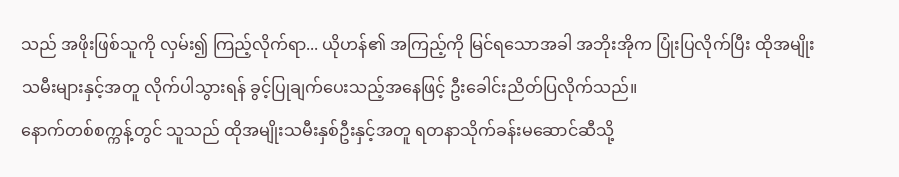သည် အဖိုးဖြစ်သူကို လှမ်း၍ ကြည့်လိုက်ရာ... ယိုဟန်၏ အကြည့်ကို မြင်ရသောအခါ အဘိုးအိုက ပြုံးပြလိုက်ပြီး ထိုအမျိုးသမီးများနှင့်အတူ လိုက်ပါသွားရန် ခွင့်ပြုချက်ပေးသည့်အနေဖြင့် ဦးခေါင်းညိတ်ပြလိုက်သည်။
နောက်တစ်စက္ကန့်တွင် သူသည် ထိုအမျိုးသမီးနှစ်ဦးနှင့်အတူ ရတနာသိုက်ခန်းမဆောင်ဆီသို့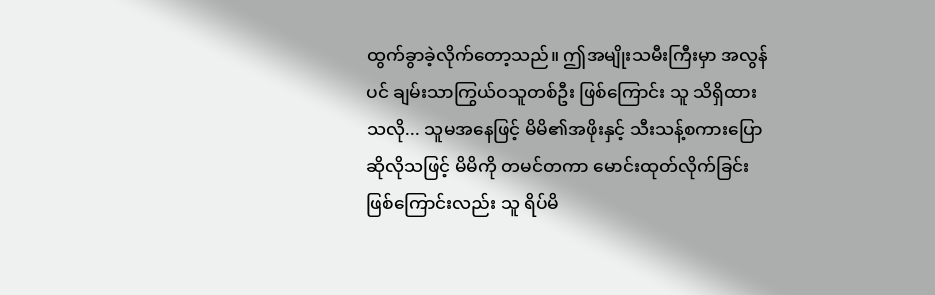ထွက်ခွာခဲ့လိုက်တော့သည်။ ဤအမျိုးသမီးကြီးမှာ အလွန်ပင် ချမ်းသာကြွယ်ဝသူတစ်ဦး ဖြစ်ကြောင်း သူ သိရှိထားသလို... သူမအနေဖြင့် မိမိ၏အဖိုးနှင့် သီးသန့်စကားပြောဆိုလိုသဖြင့် မိမိကို တမင်တကာ မောင်းထုတ်လိုက်ခြင်း ဖြစ်ကြောင်းလည်း သူ ရိပ်မိ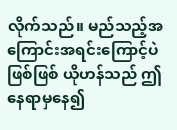လိုက်သည်။ မည်သည့်အကြောင်းအရင်းကြောင့်ပဲဖြစ်ဖြစ် ယိုဟန်သည် ဤနေရာမှနေ၍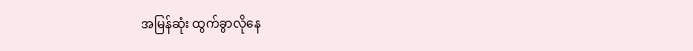အမြန်ဆုံး ထွက်ခွာလိုနေ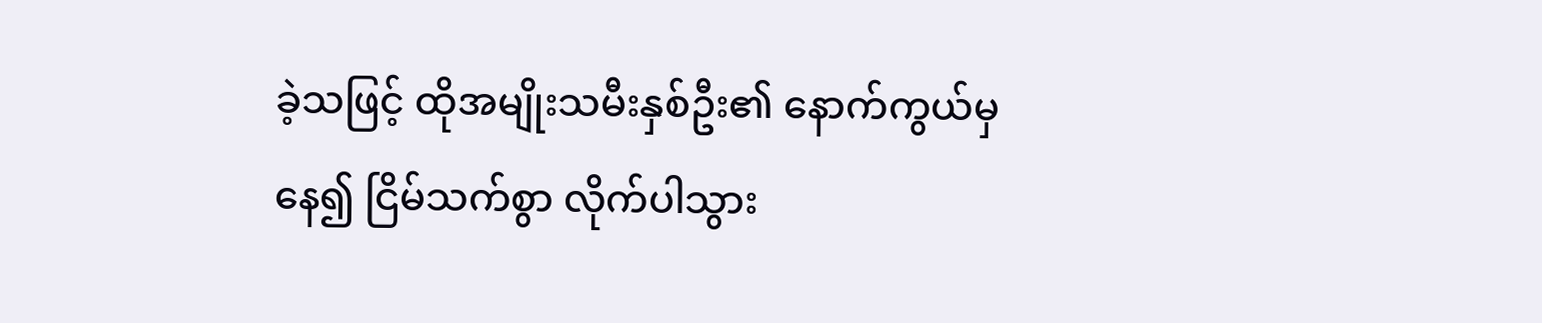ခဲ့သဖြင့် ထိုအမျိုးသမီးနှစ်ဦး၏ နောက်ကွယ်မှနေ၍ ငြိမ်သက်စွာ လိုက်ပါသွား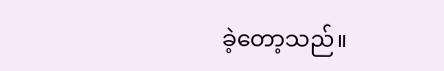ခဲ့တော့သည်။